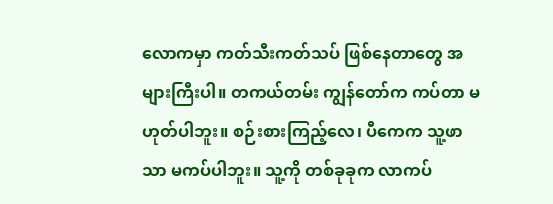လောကမှာ ကတ်သီးကတ်သပ် ဖြစ်နေတာတွေ အများကြီးပါ။ တကယ်တမ်း ကျွန်တော်က ကပ်တာ မဟုတ်ပါဘူး။ စဉ်းစားကြည့်လေ၊ ပီကေက သူ့ဖာသာ မကပ်ပါဘူး။ သူ့ကို တစ်ခုခုက လာကပ်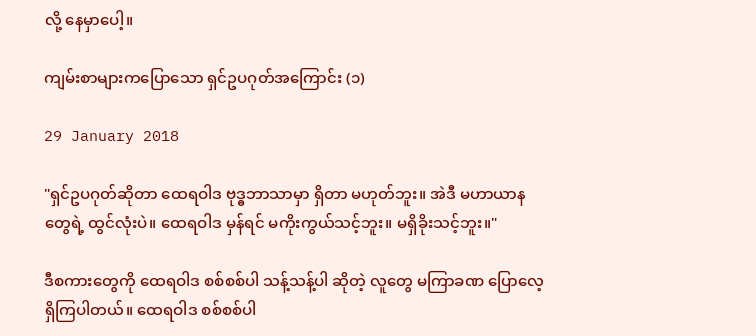လို့ နေမှာပေါ့။

ကျမ်းစာများကပြောသော ရှင်ဥပဂုတ်အကြောင်း (၁)

29 January 2018

"ရှင်ဥပဂုတ်ဆိုတာ ထေရဝါဒ ဗုဒ္ဓဘာသာမှာ ရှိတာ မဟုတ်ဘူး။ အဲဒီ မဟာယာနတွေရဲ့ ထွင်လုံးပဲ။ ထေရဝါဒ မှန်ရင် မကိုးကွယ်သင့်ဘူး။ မရှိခိုးသင့်ဘူး။"

ဒီစကားတွေကို ထေရဝါဒ စစ်စစ်ပါ သန့်သန့်ပါ ဆိုတဲ့ လူတွေ မကြာခဏ ပြောလေ့ရှိကြပါတယ်။ ထေရဝါဒ စစ်စစ်ပါ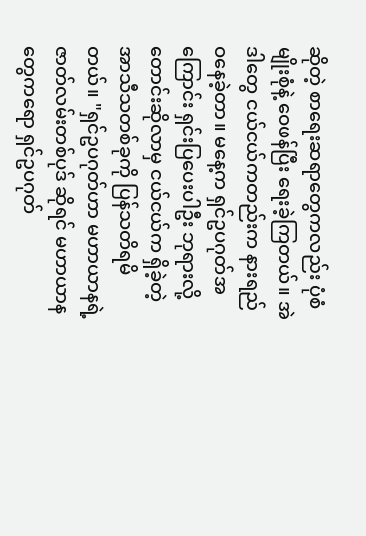ဆိုတဲ့ စာရေးဆရာတွေကလည်း ပုံစံမျိုးစုံနဲ့ ဝေဖန်ပြီး ရေးခဲ့ကြတယ်။ အဲဒါတွေ ငယ်ငယ်ကတည်းက နားရည် ဝနေခဲ့တာ။ မနေ့က ရှင်ဥပဂုတ်အကြောင်း ရှင်းပြပေးပါဦး ဘုရားလို့ တောင်းဆိုလာမှ ငယ်ငယ်က ရှိခဲ့တဲ့ အာသီသတစ်ခုကို ပြန်သတိရမိတယ်။ "ရှင်ဥပဂုတ်ဟာ မဟာယာနရဲ့ ဇာတ်လမ်းတစ်ပုဒ် ဆိုရင် မဟာယာနတွေကရော ရှင်ဥပဂုတ်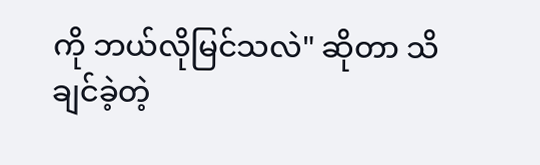ကို ဘယ်လိုမြင်သလဲ" ဆိုတာ သိချင်ခဲ့တဲ့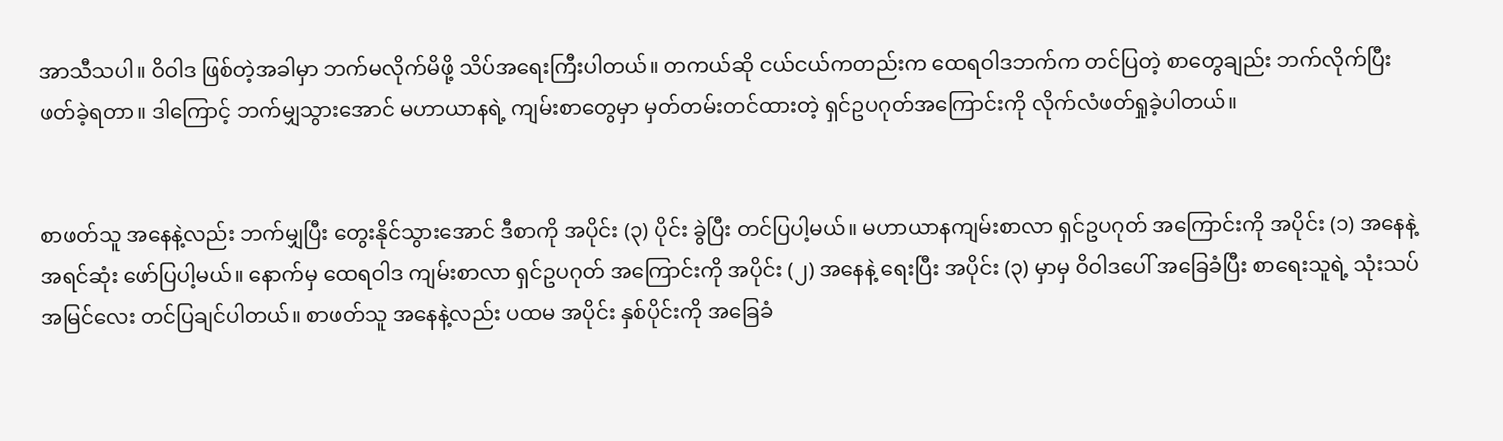အာသီသပါ။ ဝိဝါဒ ဖြစ်တဲ့အခါမှာ ဘက်မလိုက်မိဖို့ သိပ်အရေးကြီးပါတယ်။ တကယ်ဆို ငယ်ငယ်ကတည်းက ထေရဝါဒဘက်က တင်ပြတဲ့ စာတွေချည်း ဘက်လိုက်ပြီး ဖတ်ခဲ့ရတာ။ ဒါကြောင့် ဘက်မျှသွားအောင် မဟာယာနရဲ့ ကျမ်းစာတွေမှာ မှတ်တမ်းတင်ထားတဲ့ ရှင်ဥပဂုတ်အကြောင်းကို လိုက်လံဖတ်ရှုခဲ့ပါတယ်။


စာဖတ်သူ အနေနဲ့လည်း ဘက်မျှပြီး တွေးနိုင်သွားအောင် ဒီစာကို အပိုင်း (၃) ပိုင်း ခွဲပြီး တင်ပြပါ့မယ်။ မဟာယာနကျမ်းစာလာ ရှင်ဥပဂုတ် အကြောင်းကို အပိုင်း (၁) အနေနဲ့ အရင်ဆုံး ဖော်ပြပါ့မယ်။ နောက်မှ ထေရဝါဒ ကျမ်းစာလာ ရှင်ဥပဂုတ် အကြောင်းကို အပိုင်း (၂) အနေနဲ့ ရေးပြီး အပိုင်း (၃) မှာမှ ဝိဝါဒပေါ် အခြေခံပြီး စာရေးသူရဲ့ သုံးသပ်အမြင်လေး တင်ပြချင်ပါတယ်။ စာဖတ်သူ အနေနဲ့လည်း ပထမ အပိုင်း နှစ်ပိုင်းကို အခြေခံ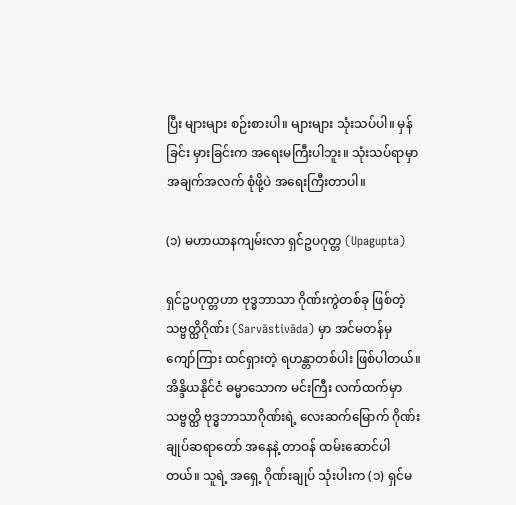ပြီး များများ စဉ်းစားပါ။ များများ သုံးသပ်ပါ။ မှန်ခြင်း မှားခြင်းက အရေးမကြီးပါဘူး။ သုံးသပ်ရာမှာ အချက်အလက် စုံဖို့ပဲ အရေးကြီးတာပါ။

(၁) မဟာယာနကျမ်းလာ ရှင်ဥပဂုတ္တ (Upagupta)

ရှင်ဥပဂုတ္တဟာ ဗုဒ္ဓဘာသာ ဂိုဏ်းကွဲတစ်ခု ဖြစ်တဲ့ သဗ္ဗတ္ထိဂိုဏ်း (Sarvāstivāda) မှာ အင်မတန်မှ ကျော်ကြား ထင်ရှားတဲ့ ရဟန္တာတစ်ပါး ဖြစ်ပါတယ်။ အိန္ဒိယနိုင်ငံ ဓမ္မာသောက မင်းကြီး လက်ထက်မှာ သဗ္ဗတ္ထိ ဗုဒ္ဓဘာသာဂိုဏ်းရဲ့ လေးဆက်မြောက် ဂိုဏ်းချုပ်ဆရာတော် အနေနဲ့ တာဝန် ထမ်းဆောင်ပါတယ်။ သူရဲ့ အရှေ့ ဂိုဏ်းချုပ် သုံးပါးက (၁) ရှင်မ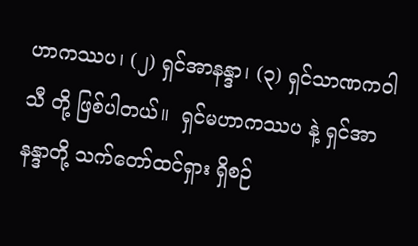ဟာကဿပ၊ (၂) ရှင်အာနန္ဒာ၊ (၃) ရှင်သာဏကဝါသီ တို့ ဖြစ်ပါတယ်။  ရှင်မဟာကဿပ နဲ့ ရှင်အာနန္ဒာတို့ သက်တော်ထင်ရှား ရှိစဉ်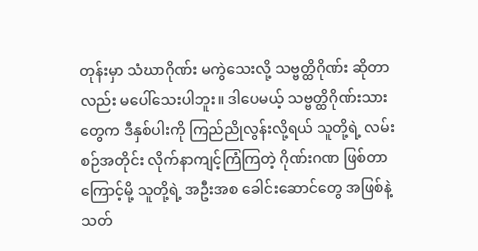တုန်းမှာ သံဃာဂိုဏ်း မကွဲသေးလို့ သဗ္ဗတ္ထိဂိုဏ်း ဆိုတာလည်း မပေါ်သေးပါဘူး။ ဒါပေမယ့် သဗ္ဗတ္ထိဂိုဏ်းသားတွေက ဒီနှစ်ပါးကို ကြည်ညိုလွန်းလို့ရယ် သူတို့ရဲ့ လမ်းစဉ်အတိုင်း လိုက်နာကျင့်ကြံကြတဲ့ ဂိုဏ်းဂဏ ဖြစ်တာကြောင့်မို့ သူတို့ရဲ့ အဦးအစ ခေါင်းဆောင်တွေ အဖြစ်နဲ့ သတ်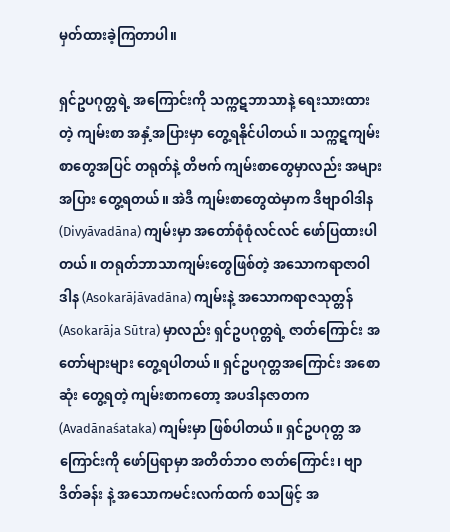မှတ်ထားခဲ့ကြတာပါ။

ရှင်ဥပဂုတ္တရဲ့ အကြောင်းကို သက္ကဋဘာသာနဲ့ ရေးသားထားတဲ့ ကျမ်းစာ အနှံ့အပြားမှာ တွေ့ရနိုင်ပါတယ်။ သက္ကဋကျမ်းစာတွေအပြင် တရုတ်နဲ့ တိဗက် ကျမ်းစာတွေမှာလည်း အများအပြား တွေ့ရတယ်။ အဲဒီ ကျမ်းစာတွေထဲမှာက ဒိဗျာဝါဒါန (Divyāvadāna) ကျမ်းမှာ အတော်စုံစုံလင်လင် ဖော်ပြထားပါတယ်။ တရုတ်ဘာသာကျမ်းတွေဖြစ်တဲ့ အသောကရာဇာဝါဒါန (Asokarājāvadāna) ကျမ်းနဲ့ အသောကရာဇသုတ္တန် (Asokarāja Sūtra) မှာလည်း ရှင်ဥပဂုတ္တရဲ့ ဇာတ်ကြောင်း အတော်များများ တွေ့ရပါတယ်။ ရှင်ဥပဂုတ္တအကြောင်း အစောဆုံး တွေ့ရတဲ့ ကျမ်းစာကတော့ အပဒါနဇာတက (Avadānaśataka) ကျမ်းမှာ ဖြစ်ပါတယ်။ ရှင်ဥပဂုတ္တ အကြောင်းကို ဖော်ပြရာမှာ အတိတ်ဘဝ ဇာတ်ကြောင်း၊ ဗျာဒိတ်ခန်း နဲ့ အသောကမင်းလက်ထက် စသဖြင့် အ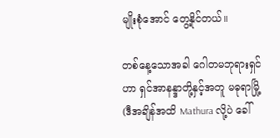မျိုးစုံအောင် တွေ့နိုင်တယ်။

တစ်နေ့သောအခါ ဂေါတမဘုရားရှင်ဟာ ရှင်အာနန္ဒာတို့နှင့်အတူ မဓုရာမြို့ (ဒီအချိန်အထိ Mathura လို့ပဲ ခေါ်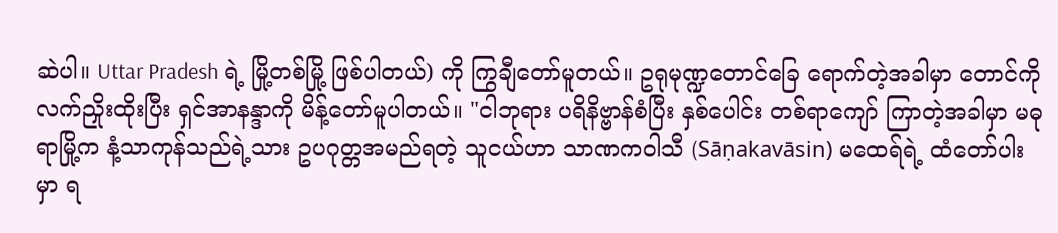ဆဲပါ။ Uttar Pradesh ရဲ့ မြို့တစ်မြို့ ဖြစ်ပါတယ်) ကို ကြွချီတော်မူတယ်။ ဥရုမုဏ္ဍတောင်ခြေ ရောက်တဲ့အခါမှာ တောင်ကို လက်ညှိုးထိုးပြီး ရှင်အာနန္ဒာကို မိန့်တော်မူပါတယ်။ "ငါဘုရား ပရိနိဗ္ဗာန်စံပြီး နှစ်ပေါင်း တစ်ရာကျော် ကြာတဲ့အခါမှာ မဓုရာမြို့က နံ့သာကုန်သည်ရဲ့သား ဥပဂုတ္တအမည်ရတဲ့ သူငယ်ဟာ သာဏကဝါသီ (Sāṇakavāsin) မထေရ်ရဲ့ ထံတော်ပါးမှာ ရ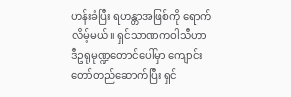ဟန်းခံပြီး ရဟန္တာအဖြစ်ကို ရောက်လိမ့်မယ်။ ရှင်သာဏကဝါသီဟာ ဒီဥရုမုဏ္ဍတောင်ပေါ်မှာ ကျောင်းတော်တည်ဆောက်ပြီး ရှင်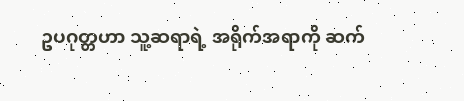ဥပဂုတ္တဟာ သူ့ဆရာရဲ့ အရိုက်အရာကို ဆက်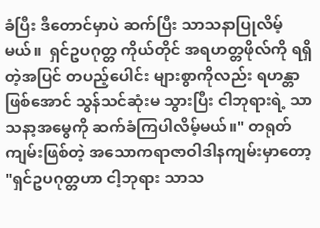ခံပြီး ဒီတောင်မှာပဲ ဆက်ပြီး သာသနာပြုလိမ့်မယ်။  ရှင်ဥပဂုတ္တ ကိုယ်တိုင် အရဟတ္တဖိုလ်ကို ရရှိတဲ့အပြင် တပည့်ပေါင်း များစွာကိုလည်း ရဟန္တာဖြစ်အောင် သွန်သင်ဆုံးမ သွားပြီး ငါဘုရားရဲ့ သာသနာ့အမွေကို ဆက်ခံကြပါလိမ့်မယ်။" တရုတ်ကျမ်းဖြစ်တဲ့ အသောကရာဇာဝါဒါနကျမ်းမှာတော့ "ရှင်ဥပဂုတ္တဟာ ငါ့ဘုရား သာသ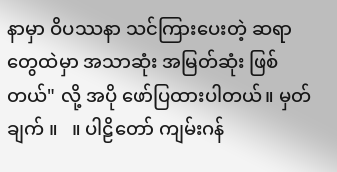နာမှာ ဝိပဿနာ သင်ကြားပေးတဲ့ ဆရာတွေထဲမှာ အသာဆုံး အမြတ်ဆုံး ဖြစ်တယ်" လို့ အပို ဖော်ပြထားပါတယ်။ မှတ်ချက် ။   ။ ပါဠိတော် ကျမ်းဂန်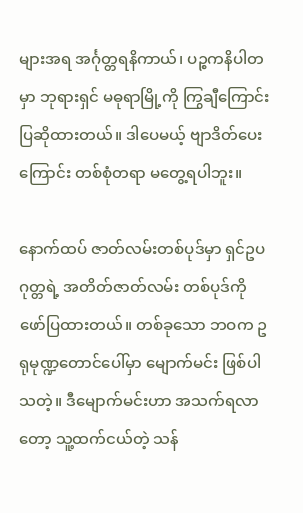များအရ အင်္ဂုတ္တရနိကာယ်၊ ပဉ္စကနိပါတမှာ ဘုရားရှင် မဓုရာမြို့ကို ကြွချီကြောင်း ပြဆိုထားတယ်။ ဒါပေမယ့် ဗျာဒိတ်ပေးကြောင်း တစ်စုံတရာ မတွေ့ရပါဘူး။

နောက်ထပ် ဇာတ်လမ်းတစ်ပုဒ်မှာ ရှင်ဥပဂုတ္တရဲ့ အတိတ်ဇာတ်လမ်း တစ်ပုဒ်ကို ဖော်ပြထားတယ်။ တစ်ခုသော ဘဝက ဥရုမုဏ္ဍတောင်ပေါ်မှာ မျောက်မင်း ဖြစ်ပါသတဲ့။ ဒီမျောက်မင်းဟာ အသက်ရလာတော့ သူ့ထက်ငယ်တဲ့ သန်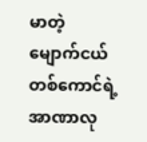မာတဲ့ မျောက်ငယ်တစ်ကောင်ရဲ့ အာဏာလု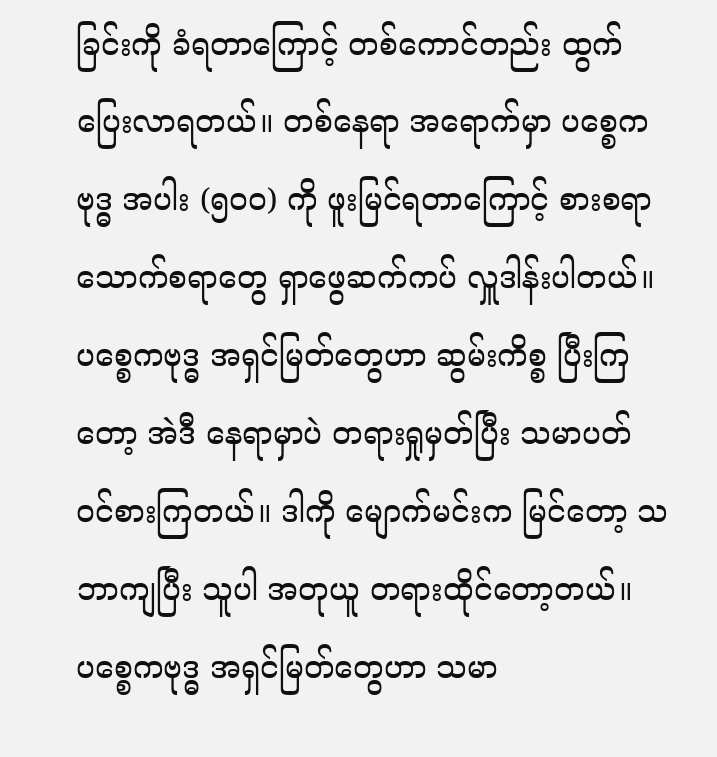ခြင်းကို ခံရတာကြောင့် တစ်ကောင်တည်း ထွက်ပြေးလာရတယ်။ တစ်နေရာ အရောက်မှာ ပစ္စေကဗုဒ္ဓ အပါး (၅၀၀) ကို ဖူးမြင်ရတာကြောင့် စားစရာ သောက်စရာတွေ ရှာဖွေဆက်ကပ် လှူဒါန်းပါတယ်။ ပစ္စေကဗုဒ္ဓ အရှင်မြတ်တွေဟာ ဆွမ်းကိစ္စ ပြီးကြတော့ အဲဒီ နေရာမှာပဲ တရားရှုမှတ်ပြီး သမာပတ် ဝင်စားကြတယ်။ ဒါကို မျောက်မင်းက မြင်တော့ သဘာကျပြီး သူပါ အတုယူ တရားထိုင်တော့တယ်။ ပစ္စေကဗုဒ္ဓ အရှင်မြတ်တွေဟာ သမာ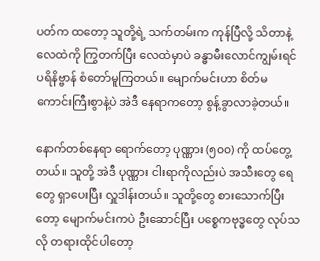ပတ်က ထတော့ သူတို့ရဲ့ သက်တမ်းက ကုန်ပြီလို့ သိတာနဲ့ လေထဲကို ကြွတက်ပြီး လေထဲမှာပဲ ခန္ဓာမီးလောင်ကျွမ်းရင် ပရိနိဗ္ဗာန် စံတော်မူကြတယ်။ မျောက်မင်းဟာ စိတ်မကောင်းကြီးစွာနဲ့ပဲ အဲဒီ နေရာကတော့ စွန့်ခွာလာခဲ့တယ်။

နောက်တစ်နေရာ ရောက်တော့ ပုဏ္ဏား (၅၀၀) ကို ထပ်တွေ့တယ်။ သူတို့ အဲဒီ ပုဏ္ဏား ငါးရာကိုလည်းပဲ အသီးတွေ ရေတွေ ရှာပေးပြီး လှူဒါန်းတယ်။ သူတို့တွေ စားသောက်ပြီးတော့ မျောက်မင်းကပဲ ဦးဆောင်ပြီး ပစ္စေကဗုဒ္ဓတွေ လုပ်သလို တရားထိုင်ပါတော့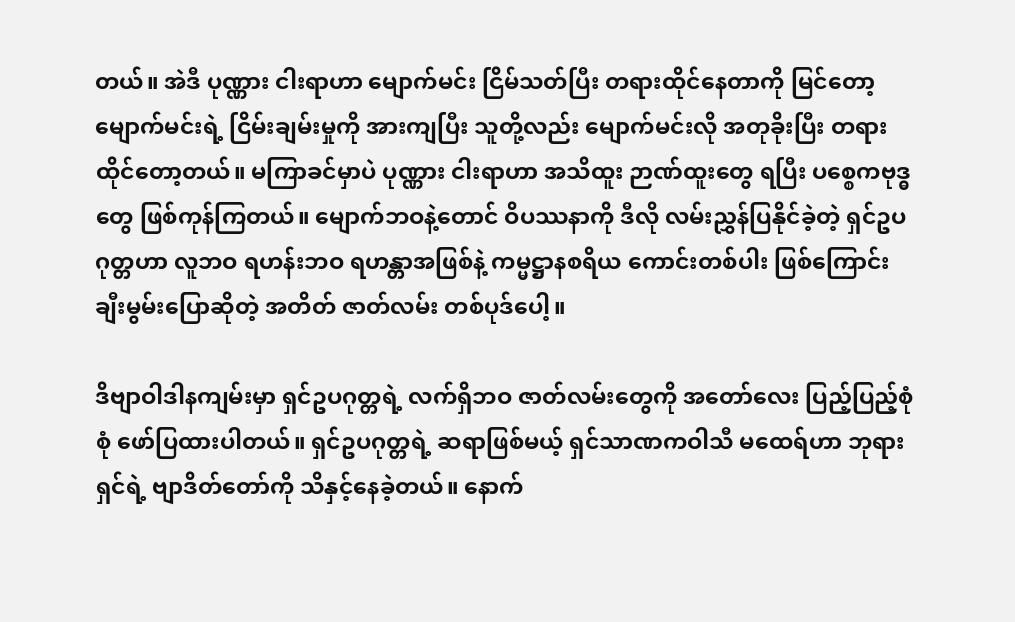တယ်။ အဲဒီ ပုဏ္ဏား ငါးရာဟာ မျောက်မင်း ငြိမ်သတ်ပြီး တရားထိုင်နေတာကို မြင်တော့ မျောက်မင်းရဲ့ ငြိမ်းချမ်းမှုကို အားကျပြီး သူတို့လည်း မျောက်မင်းလို အတုခိုးပြီး တရားထိုင်တော့တယ်။ မကြာခင်မှာပဲ ပုဏ္ဏား ငါးရာဟာ အသိထူး ဉာဏ်ထူးတွေ ရပြီး ပစ္စေကဗုဒ္ဓတွေ ဖြစ်ကုန်ကြတယ်။ မျောက်ဘဝနဲ့တောင် ဝိပဿနာကို ဒီလို လမ်းညွှန်ပြနိုင်ခဲ့တဲ့ ရှင်ဥပဂုတ္တဟာ လူဘဝ ရဟန်းဘဝ ရဟန္တာအဖြစ်နဲ့ ကမ္မဋ္ဌာနစရိယ ကောင်းတစ်ပါး ဖြစ်ကြောင်း ချီးမွမ်းပြောဆိုတဲ့ အတိတ် ဇာတ်လမ်း တစ်ပုဒ်ပေါ့။

ဒိဗျာဝါဒါနကျမ်းမှာ ရှင်ဥပဂုတ္တရဲ့ လက်ရှိဘဝ ဇာတ်လမ်းတွေကို အတော်လေး ပြည့်ပြည့်စုံစုံ ဖော်ပြထားပါတယ်။ ရှင်ဥပဂုတ္တရဲ့ ဆရာဖြစ်မယ့် ရှင်သာဏကဝါသီ မထေရ်ဟာ ဘုရားရှင်ရဲ့ ဗျာဒိတ်တော်ကို သိနှင့်နေခဲ့တယ်။ နောက်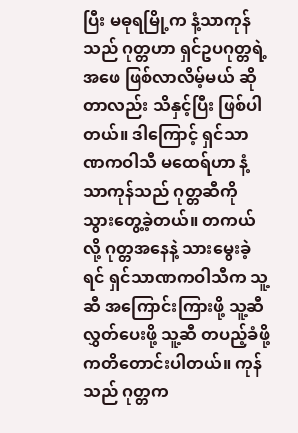ပြီး မဓုရမြို့က နံ့သာကုန်သည် ဂုတ္တဟာ ရှင်ဥပဂုတ္တရဲ့ အဖေ ဖြစ်လာလိမ့်မယ် ဆိုတာလည်း သိနှင့်ပြီး ဖြစ်ပါတယ်။ ဒါကြောင့် ရှင်သာဏကဝါသီ မထေရ်ဟာ နံ့သာကုန်သည် ဂုတ္တဆီကို သွားတွေ့ခဲ့တယ်။ တကယ်လို့ ဂုတ္တအနေနဲ့ သားမွေးခဲ့ရင် ရှင်သာဏကဝါသီက သူ့ဆီ အကြောင်းကြားဖို့ သူ့ဆီ လွှတ်ပေးဖို့ သူ့ဆီ တပည့်ခံဖို့ ကတိတောင်းပါတယ်။ ကုန်သည် ဂုတ္တက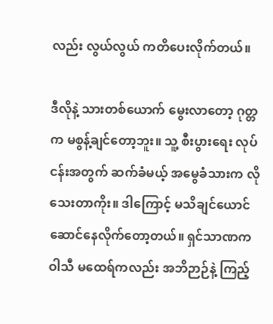လည်း လွယ်လွယ် ကတိပေးလိုက်တယ်။

ဒီလိုနဲ့ သားတစ်ယောက် မွေးလာတော့ ဂုတ္တက မစွန့်ချင်တော့ဘူး။ သူ့ စီးပွားရေး လုပ်ငန်းအတွက် ဆက်ခံမယ့် အမွေခံသားက လိုသေးတာကိုး။ ဒါကြောင့် မသိချင်ယောင် ဆောင်နေလိုက်တော့တယ်။ ရှင်သာဏကဝါသီ မထေရ်ကလည်း အဘိဉာဉ်နဲ့ ကြည့်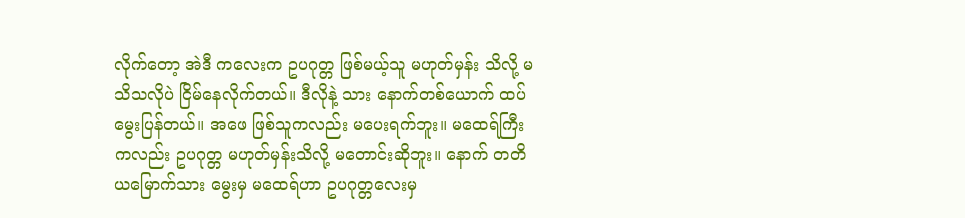လိုက်တော့ အဲဒီ ကလေးက ဥပဂုတ္တ ဖြစ်မယ့်သူ မဟုတ်မှန်း သိလို့ မသိသလိုပဲ ငြိမ်နေလိုက်တယ်။ ဒီလိုနဲ့ သား နောက်တစ်ယောက် ထပ်မွေးပြန်တယ်။ အဖေ ဖြစ်သူကလည်း မပေးရက်ဘူး။ မထေရ်ကြီးကလည်း ဥပဂုတ္တ မဟုတ်မှန်းသိလို့ မတောင်းဆိုဘူး။ နောက် တတိယမြောက်သား မွေးမှ မထေရ်ဟာ ဥပဂုတ္တလေးမှ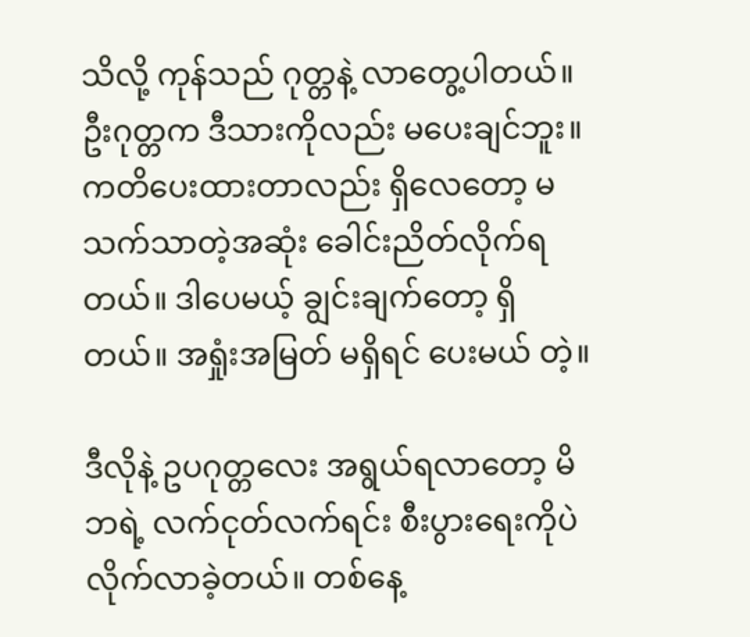သိလို့ ကုန်သည် ဂုတ္တနဲ့ လာတွေ့ပါတယ်။ ဦးဂုတ္တက ဒီသားကိုလည်း မပေးချင်ဘူး။ ကတိပေးထားတာလည်း ရှိလေတော့ မသက်သာတဲ့အဆုံး ခေါင်းညိတ်လိုက်ရတယ်။ ဒါပေမယ့် ချွင်းချက်တော့ ရှိတယ်။ အရှုံးအမြတ် မရှိရင် ပေးမယ် တဲ့။

ဒီလိုနဲ့ ဥပဂုတ္တလေး အရွယ်ရလာတော့ မိဘရဲ့ လက်ငုတ်လက်ရင်း စီးပွားရေးကိုပဲ လိုက်လာခဲ့တယ်။ တစ်နေ့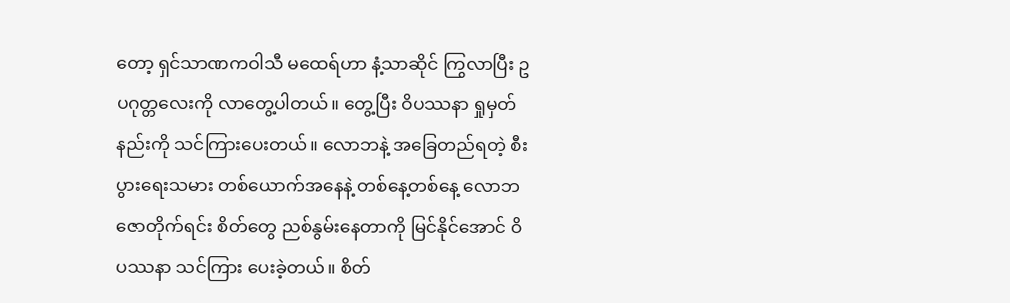တော့ ရှင်သာဏကဝါသီ မထေရ်ဟာ နံ့သာဆိုင် ကြွလာပြီး ဥပဂုတ္တလေးကို လာတွေ့ပါတယ်။ တွေ့ပြီး ဝိပဿနာ ရှုမှတ်နည်းကို သင်ကြားပေးတယ်။ လောဘနဲ့ အခြေတည်ရတဲ့ စီးပွားရေးသမား တစ်ယောက်အနေနဲ့ တစ်နေ့တစ်နေ့ လောဘဇောတိုက်ရင်း စိတ်တွေ ညစ်နွမ်းနေတာကို မြင်နိုင်အောင် ဝိပဿနာ သင်ကြား ပေးခဲ့တယ်။ စိတ်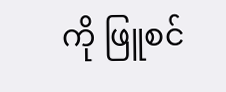ကို ဖြူစင်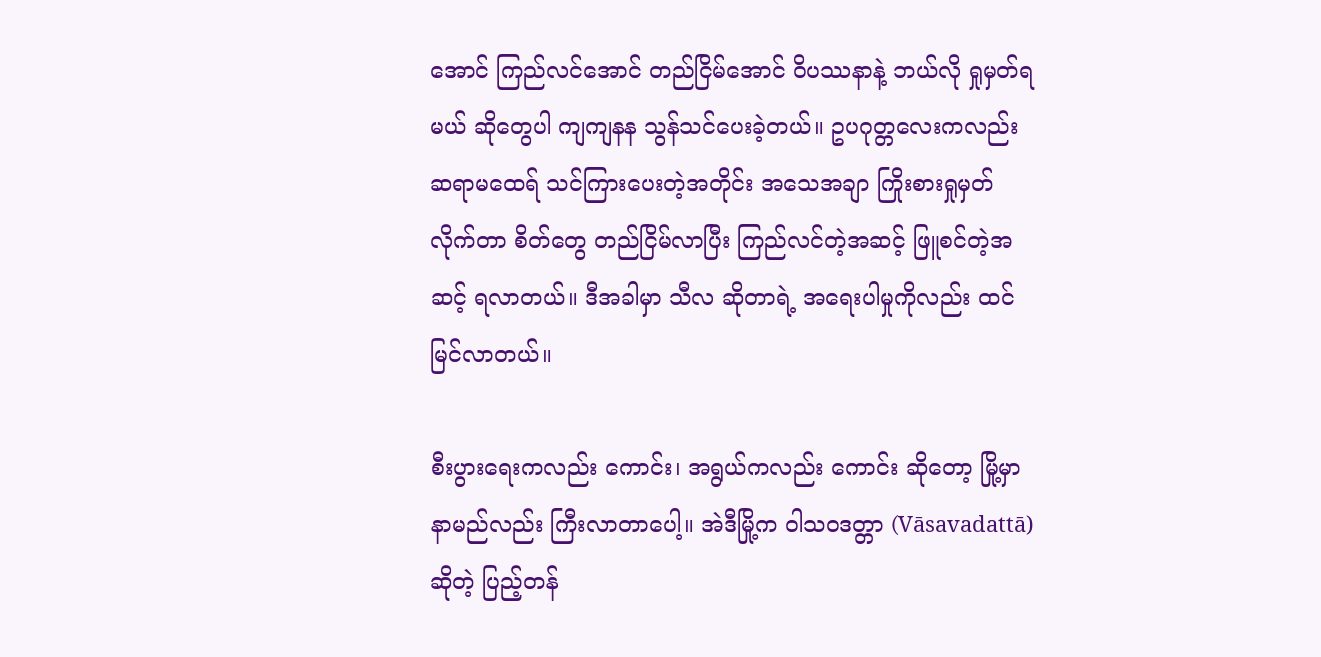အောင် ကြည်လင်အောင် တည်ငြိမ်အောင် ဝိပဿနာနဲ့ ဘယ်လို ရှုမှတ်ရမယ် ဆိုတွေပါ ကျကျနန သွန်သင်ပေးခဲ့တယ်။ ဥပဂုတ္တလေးကလည်း ဆရာမထေရ် သင်ကြားပေးတဲ့အတိုင်း အသေအချာ ကြိုးစားရှုမှတ်လိုက်တာ စိတ်တွေ တည်ငြိမ်လာပြီး ကြည်လင်တဲ့အဆင့် ဖြူစင်တဲ့အဆင့် ရလာတယ်။ ဒီအခါမှာ သီလ ဆိုတာရဲ့ အရေးပါမှုကိုလည်း ထင်မြင်လာတယ်။

စီးပွားရေးကလည်း ကောင်း၊ အရွယ်ကလည်း ကောင်း ဆိုတော့ မြို့မှာ နာမည်လည်း ကြီးလာတာပေါ့။ အဲဒီမြို့က ဝါသဝဒတ္တာ (Vāsavadattā) ဆိုတဲ့ ပြည့်တန်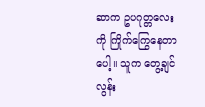ဆာက ဥပဂုတ္တလေးကို ကြိုက်ကြွေနေတာပေါ့။ သူက တွေ့ချင်လွန်း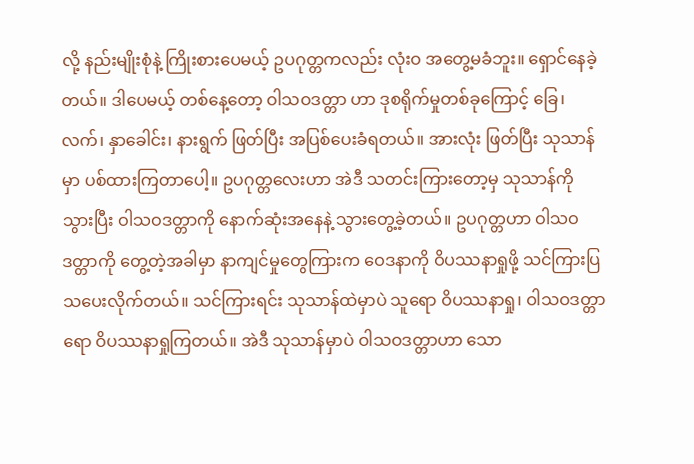လို့ နည်းမျိုးစုံနဲ့ ကြိုးစားပေမယ့် ဥပဂုတ္တကလည်း လုံးဝ အတွေ့မခံဘူး။ ရှောင်နေခဲ့တယ်။ ဒါပေမယ့် တစ်နေ့တော့ ဝါသဝဒတ္တာ ဟာ ဒုစရိုက်မှုတစ်ခုကြောင့် ခြေ၊ လက်၊ နှာခေါင်း၊ နားရွက် ဖြတ်ပြီး အပြစ်ပေးခံရတယ်။ အားလုံး ဖြတ်ပြီး သုသာန်မှာ ပစ်ထားကြတာပေါ့။ ဥပဂုတ္တလေးဟာ အဲဒီ သတင်းကြားတော့မှ သုသာန်ကို သွားပြီး ဝါသဝဒတ္တာကို နောက်ဆုံးအနေနဲ့ သွားတွေ့ခဲ့တယ်။ ဥပဂုတ္တဟာ ဝါသဝဒတ္တာကို တွေ့တဲ့အခါမှာ နာကျင်မှုတွေကြားက ဝေဒနာကို ဝိပဿနာရှုဖို့ သင်ကြားပြသပေးလိုက်တယ်။ သင်ကြားရင်း သုသာန်ထဲမှာပဲ သူရော ဝိပဿနာရှု၊ ဝါသဝဒတ္တာရော ဝိပဿနာရှုကြတယ်။ အဲဒီ သုသာန်မှာပဲ ဝါသဝဒတ္တာဟာ သော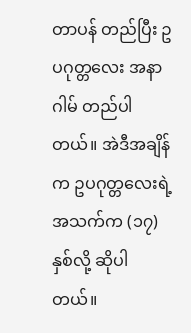တာပန် တည်ပြီး ဥပဂုတ္တလေး အနာဂါမ် တည်ပါတယ်။ အဲဒီအချိန်က ဥပဂုတ္တလေးရဲ့ အသက်က (၁၇) နှစ်လို့ ဆိုပါတယ်။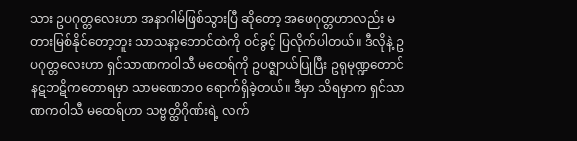သား ဥပဂုတ္တလေးဟာ အနာဂါမ်ဖြစ်သွားပြီ ဆိုတော့ အဖေဂုတ္တဟာလည်း မတားမြစ်နိုင်တော့ဘူး သာသနာ့ဘောင်ထဲကို ဝင်ခွင့် ပြလိုက်ပါတယ်။ ဒီလိုနဲ့ ဥပဂုတ္တလေးဟာ ရှင်သာဏကဝါသီ မထေရ်ကို ဥပဇ္ဈာယ်ပြုပြီး ဥရုမုဏ္ဍတောင် နဋဘဋိကတောရမှာ သာမဏေဘဝ ရောက်ရှိခဲ့တယ်။ ဒီမှာ သိရမှာက ရှင်သာဏကဝါသီ မထေရ်ဟာ သဗ္ဗတ္ထိဂိုဏ်းရဲ့ လက်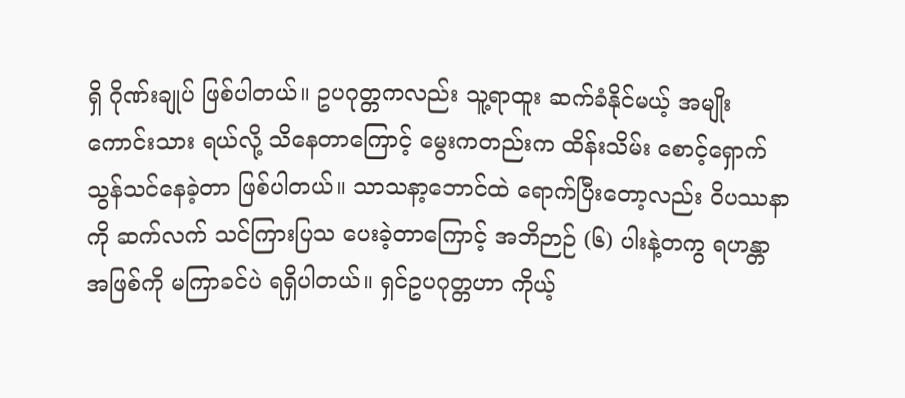ရှိ ဂိုဏ်းချုပ် ဖြစ်ပါတယ်။ ဥပဂုတ္တကလည်း သူ့ရာထူး ဆက်ခံနိုင်မယ့် အမျိုးကောင်းသား ရယ်လို့ သိနေတာကြောင့် မွေးကတည်းက ထိန်းသိမ်း စောင့်ရှောက် သွန်သင်နေခဲ့တာ ဖြစ်ပါတယ်။ သာသနာ့ဘောင်ထဲ ရောက်ပြီးတော့လည်း ဝိပဿနာကို ဆက်လက် သင်ကြားပြသ ပေးခဲ့တာကြောင့် အဘိဉာဉ် (၆) ပါးနဲ့တကွ ရဟန္တာအဖြစ်ကို မကြာခင်ပဲ ရရှိပါတယ်။ ရှင်ဥပဂုတ္တဟာ ကိုယ့်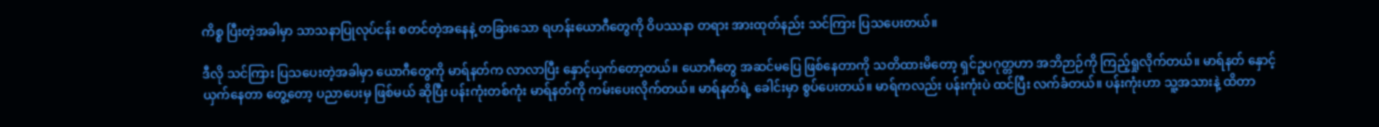ကိစ္စ ပြီးတဲ့အခါမှာ သာသနာပြုလုပ်ငန်း စတင်တဲ့အနေနဲ့ တခြားသော ရဟန်းယောဂီတွေကို ဝိပဿနာ တရား အားထုတ်နည်း သင်ကြား ပြသပေးတယ်။

ဒီလို သင်ကြား ပြသပေးတဲ့အခါမှာ ယောဂီတွေကို မာရ်နတ်က လာလာပြီး နှောင့်ယှက်တော့တယ်။ ယောဂီတွေ အဆင်မပြေ ဖြစ်နေတာကို သတိထားမိတော့ ရှင်ဥပဂုတ္တဟာ အဘိဉာဉ်ကို ကြည့်ရှုလိုက်တယ်။ မာရ်နတ် နှောင့်ယှက်နေတာ တွေ့တော့ ပညာပေးမှ ဖြစ်မယ် ဆိုပြီး ပန်းကုံးတစ်ကုံး မာရ်နတ်ကို ကမ်းပေးလိုက်တယ်။ မာရ်နတ်ရဲ့ ခေါင်းမှာ စွပ်ပေးတယ်။ မာရ်ကလည်း ပန်းကုံးပဲ ထင်ပြီး လက်ခံတယ်။ ပန်းကုံးဟာ သူ့အသားနဲ့ ထိတာ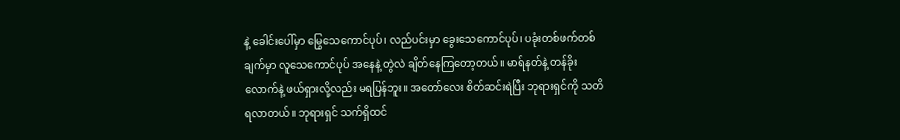နဲ့ ခေါင်းပေါ်မှာ မြွေသေကောင်ပုပ်၊ လည်ပင်းမှာ ခွေးသေကောင်ပုပ်၊ ပခုံးတစ်ဖက်တစ်ချက်မှာ လူသေကောင်ပုပ် အနေနဲ့ တွဲလဲ ချိတ်နေကြတော့တယ်။ မာရ်နတ်နဲ့ တန်ခိုးလောက်နဲ့ ဖယ်ရှားလို့လည်း မရပြန်ဘူး။ အတော်လေး စိတ်ဆင်းရဲပြီး ဘုရားရှင်ကို သတိရလာတယ်။ ဘုရားရှင် သက်ရှိထင်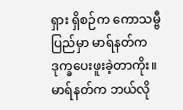ရှား ရှိစဉ်က ကောသမ္ဗီပြည်မှာ မာရ်နတ်က ဒုက္ခပေးဖူးခဲ့တာကိုး။ မာရ်နတ်က ဘယ်လို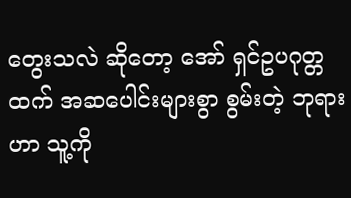တွေးသလဲ ဆိုတော့ အော် ရှင်ဥပဂုတ္တထက် အဆပေါင်းများစွာ စွမ်းတဲ့ ဘုရားဟာ သူ့ကို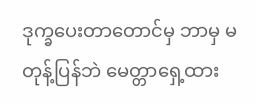ဒုက္ခပေးတာတောင်မှ ဘာမှ မတုန့်ပြန်ဘဲ မေတ္တာရှေ့ထား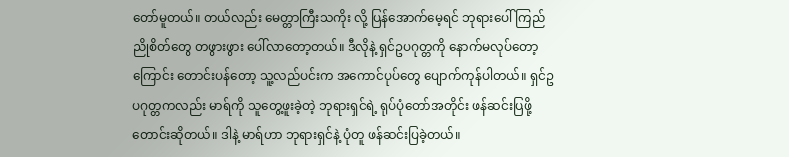တော်မူတယ်။ တယ်လည်း မေတ္တာကြီးသကိုး လို့ ပြန်အောက်မေ့ရင် ဘုရားပေါ် ကြည်ညိုစိတ်တွေ တဖွားဖွား ပေါ်လာတော့တယ်။ ဒီလိုနဲ့ ရှင်ဥပဂုတ္တကို နောက်မလုပ်တော့ကြောင်း တောင်းပန်တော့ သူ့လည်ပင်းက အကောင်ပုပ်တွေ ပျောက်ကုန်ပါတယ်။ ရှင်ဥပဂုတ္တကလည်း မာရ်ကို သူတွေ့ဖူးခဲ့တဲ့ ဘုရားရှင်ရဲ့ ရုပ်ပုံတော်အတိုင်း ဖန်ဆင်းပြဖို့ တောင်းဆိုတယ်။ ဒါနဲ့ မာရ်ဟာ ဘုရားရှင်နဲ့ ပုံတူ ဖန်ဆင်းပြခဲ့တယ်။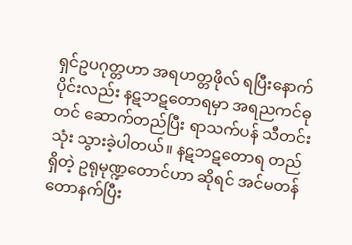ရှင်ဥပဂုတ္တဟာ အရဟတ္တဖိုလ် ရပြီးနောက်ပိုင်းလည်း နဋဘဋတောရမှာ အရညကင်ဓုတင် ဆောက်တည်ပြီး ရာသက်ပန် သီတင်းသုံး သွားခဲ့ပါတယ်။ နဋဘဋတောရ တည်ရှိတဲ့ ဥရုမုဏ္ဍတောင်ဟာ ဆိုရင် အင်မတန် တောနက်ပြီး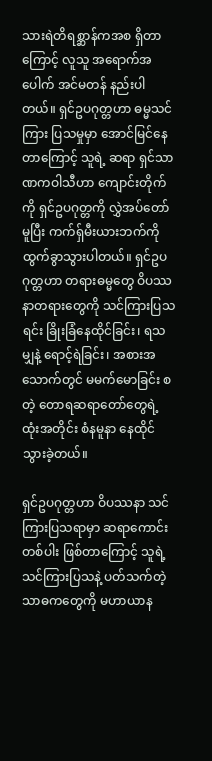သားရဲတိရစ္ဆာန်ကအစ ရှိတာကြောင့် လူသူ အရောက်အပေါက် အင်မတန် နည်းပါတယ်။ ရှင်ဥပဂုတ္တဟာ ဓမ္မသင်ကြား ပြသမှုမှာ အောင်မြင်နေတာကြောင့် သူရဲ့ ဆရာ ရှင်သာဏကဝါသီဟာ ကျောင်းတိုက်ကို ရှင်ဥပဂုတ္တကို လွှဲအပ်တော်မူပြီး ကက်ရှ်မီးယားဘက်ကို ထွက်ခွာသွားပါတယ်။ ရှင်ဥပဂုတ္တဟာ တရားဓမ္မတွေ ဝိပဿနာတရားတွေကို သင်ကြားပြသရင်း ခြိုးခြံနေထိုင်ခြင်း၊ ရသမျှနဲ့ ရောင့်ရဲခြင်း၊ အစားအသောက်တွင် မမက်မောခြင်း စတဲ့ တောရဆရာတော်တွေရဲ့ ထုံးအတိုင်း စံနမူနာ နေထိုင်သွားခဲ့တယ်။

ရှင်ဥပဂုတ္တဟာ ဝိပဿနာ သင်ကြားပြသရာမှာ ဆရာကောင်းတစ်ပါး ဖြစ်တာကြောင့် သူရဲ့ သင်ကြားပြသနဲ့ ပတ်သက်တဲ့ သာဓကတွေကို မဟာယာန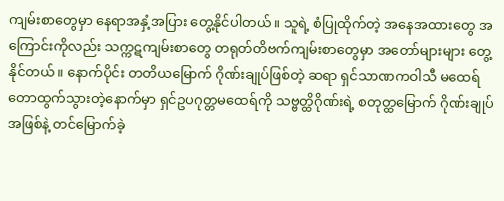ကျမ်းစာတွေမှာ နေရာအနှံ့အပြား တွေ့နိုင်ပါတယ်။ သူရဲ့ စံပြုထိုက်တဲ့ အနေအထားတွေ အကြောင်းကိုလည်း သက္ကဋကျမ်းစာတွေ တရုတ်တိဗက်ကျမ်းစာတွေမှာ အတော်များများ တွေ့နိုင်တယ်။ နောက်ပိုင်း တတိယမြောက် ဂိုဏ်းချုပ်ဖြစ်တဲ့ ဆရာ ရှင်သာဏကဝါသီ မထေရ် တောထွက်သွားတဲ့နောက်မှာ ရှင်ဥပဂုတ္တမထေရ်ကို သဗ္ဗတ္ထိဂိုဏ်းရဲ့ စတုတ္ထမြောက် ဂိုဏ်းချုပ်အဖြစ်နဲ့ တင်မြောက်ခဲ့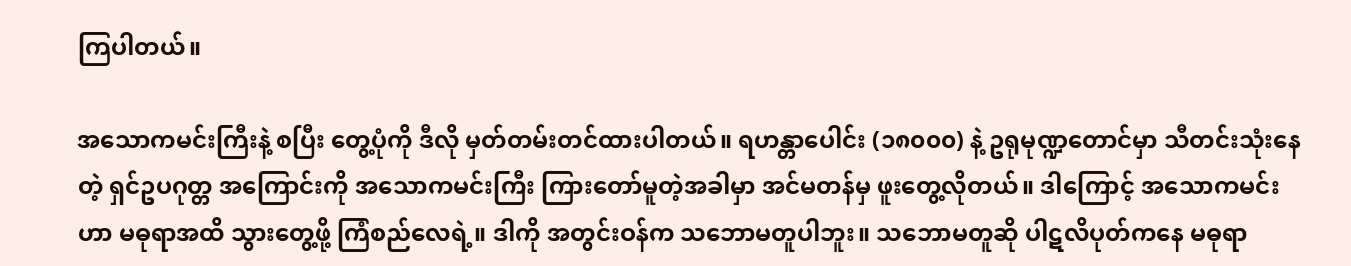ကြပါတယ်။

အသောကမင်းကြီးနဲ့ စပြီး တွေ့ပုံကို ဒီလို မှတ်တမ်းတင်ထားပါတယ်။ ရဟန္တာပေါင်း (၁၈၀၀၀) နဲ့ ဥရုမုဏ္ဍတောင်မှာ သီတင်းသုံးနေတဲ့ ရှင်ဥပဂုတ္တ အကြောင်းကို အသောကမင်းကြီး ကြားတော်မူတဲ့အခါမှာ အင်မတန်မှ ဖူးတွေ့လိုတယ်။ ဒါကြောင့် အသောကမင်းဟာ မဓုရာအထိ သွားတွေ့ဖို့ ကြံစည်လေရဲ့။ ဒါကို အတွင်းဝန်က သဘောမတူပါဘူး။ သဘောမတူဆို ပါဋလိပုတ်ကနေ မဓုရာ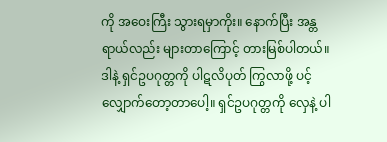ကို အဝေးကြီး သွားရမှာကိုး။ နောက်ပြီး အန္တရာယ်လည်း များတာကြောင့် တားမြစ်ပါတယ်။ ဒါနဲ့ ရှင်ဥပဂုတ္တကို ပါဋလိပုတ် ကြွလာဖို့ ပင့်လျှောက်တော့တာပေါ့။ ရှင်ဥပဂုတ္တကို လှေနဲ့ ပါ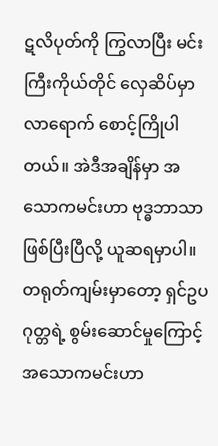ဋလိပုတ်ကို ကြွလာပြီး မင်းကြီးကိုယ်တိုင် လှေဆိပ်မှာ လာရောက် စောင့်ကြိုပါတယ်။ အဲဒီအချိန်မှာ အသောကမင်းဟာ ဗုဒ္ဓဘာသာ ဖြစ်ပြီးပြီလို့ ယူဆရမှာပါ။ တရုတ်ကျမ်းမှာတော့ ရှင်ဥပဂုတ္တရဲ့ စွမ်းဆောင်မှုကြောင့် အသောကမင်းဟာ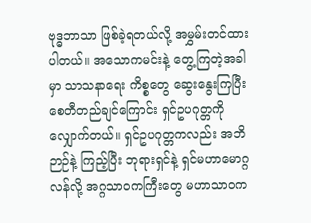ဗုဒ္ဓဘာသာ ဖြစ်ခဲ့ရတယ်လို့ အမွှမ်းတင်ထားပါတယ်။ အသောကမင်းနဲ့ တွေ့ကြတဲ့အခါမှာ သာသနာရေး ကိစ္စတွေ ဆွေးနွေးကြပြီး စေတီတည်ချင်ကြောင်း ရှင်ဥပဂုတ္တကို လျှောက်တယ်။ ရှင်ဥပဂုတ္တကလည်း အဘိဉာဉ်နဲ့ ကြည့်ပြီး ဘုရားရှင်နဲ့ ရှင်မဟာမောဂ္ဂလန်လို့ အဂ္ဂသာဝကကြီးတွေ မဟာသာဝက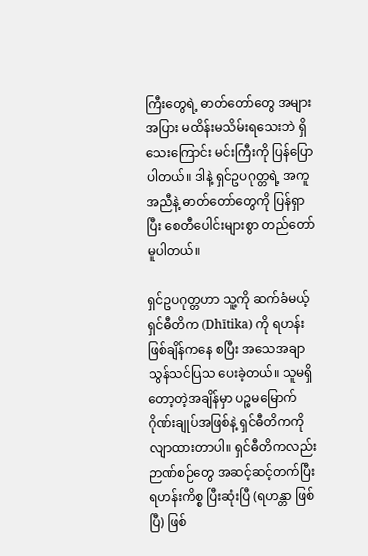ကြီးတွေရဲ့ ဓာတ်တော်တွေ အများအပြား မထိန်းမသိမ်းရသေးဘဲ ရှိသေးကြောင်း မင်းကြီးကို ပြန်ပြောပါတယ်။ ဒါနဲ့ ရှင်ဥပဂုတ္တရဲ့ အကူအညီနဲ့ ဓာတ်တော်တွေကို ပြန်ရှာပြီး စေတီပေါင်းများစွာ တည်တော်မူပါတယ်။

ရှင်ဥပဂုတ္တဟာ သူ့ကို ဆက်ခံမယ့် ရှင်ဓီတိက (Dhītika) ကို ရဟန်းဖြစ်ချိန်ကနေ စပြီး အသေအချာ သွန်သင်ပြသ ပေးခဲ့တယ်။ သူမရှိတော့တဲ့အချိန်မှာ ပဉ္စမမြောက် ဂိုဏ်းချုပ်အဖြစ်နဲ့ ရှင်ဓီတိကကို လျာထားတာပါ။ ရှင်ဓီတိကလည်း ဉာဏ်စဉ်တွေ အဆင့်ဆင့်တက်ပြီး ရဟန်းကိစ္စ ပြီးဆုံးပြီ (ရဟန္တာ ဖြစ်ပြီ) ဖြစ်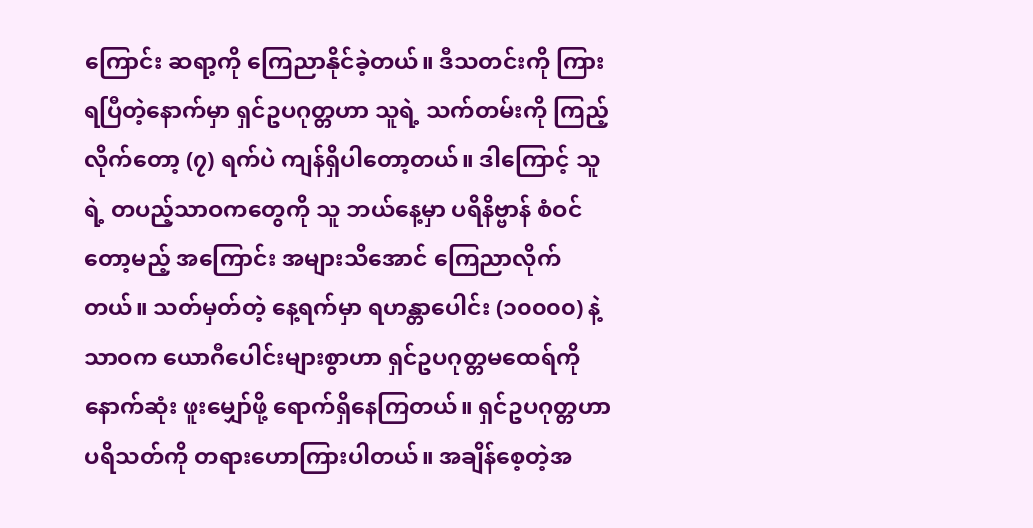ကြောင်း ဆရာ့ကို ကြေညာနိုင်ခဲ့တယ်။ ဒီသတင်းကို ကြားရပြီတဲ့နောက်မှာ ရှင်ဥပဂုတ္တဟာ သူရဲ့ သက်တမ်းကို ကြည့်လိုက်တော့ (၇) ရက်ပဲ ကျန်ရှိပါတော့တယ်။ ဒါကြောင့် သူရဲ့ တပည့်သာဝကတွေကို သူ ဘယ်နေ့မှာ ပရိနိဗ္ဗာန် စံဝင်တော့မည့် အကြောင်း အများသိအောင် ကြေညာလိုက်တယ်။ သတ်မှတ်တဲ့ နေ့ရက်မှာ ရဟန္တာပေါင်း (၁၀၀၀၀) နဲ့ သာဝက ယောဂီပေါင်းများစွာဟာ ရှင်ဥပဂုတ္တမထေရ်ကို နောက်ဆုံး ဖူးမျှော်ဖို့ ရောက်ရှိနေကြတယ်။ ရှင်ဥပဂုတ္တဟာ ပရိသတ်ကို တရားဟောကြားပါတယ်။ အချိန်စေ့တဲ့အ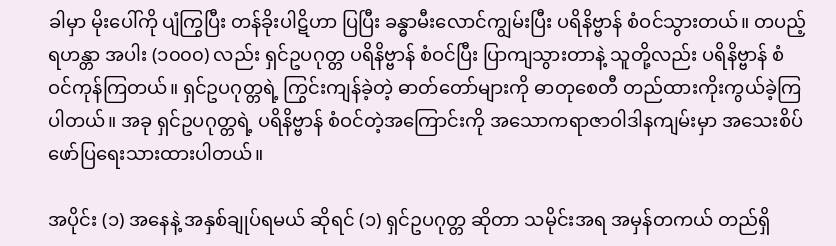ခါမှာ မိုးပေါ်ကို ပျံကြွပြီး တန်ခိုးပါဋိဟာ ပြပြီး ခန္ဓာမီးလောင်ကျွမ်းပြီး ပရိနိဗ္ဗာန် စံဝင်သွားတယ်။ တပည့် ရဟန္တာ အပါး (၁၀၀၀) လည်း ရှင်ဥပဂုတ္တ ပရိနိဗ္ဗာန် စံဝင်ပြီး ပြာကျသွားတာနဲ့ သူတို့လည်း ပရိနိဗ္ဗာန် စံဝင်ကုန်ကြတယ်။ ရှင်ဥပဂုတ္တရဲ့ ကြွင်းကျန်ခဲ့တဲ့ ဓာတ်တော်များကို ဓာတုစေတီ တည်ထားကိုးကွယ်ခဲ့ကြပါတယ်။ အခု ရှင်ဥပဂုတ္တရဲ့ ပရိနိဗ္ဗာန် စံဝင်တဲ့အကြောင်းကို အသောကရာဇာဝါဒါနကျမ်းမှာ အသေးစိပ် ဖော်ပြရေးသားထားပါတယ်။

အပိုင်း (၁) အနေနဲ့ အနှစ်ချုပ်ရမယ် ဆိုရင် (၁) ရှင်ဥပဂုတ္တ ဆိုတာ သမိုင်းအရ အမှန်တကယ် တည်ရှိ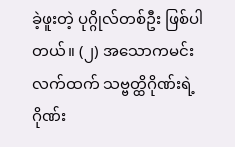ခဲ့ဖူးတဲ့ ပုဂ္ဂိုလ်တစ်ဦး ဖြစ်ပါတယ်။ (၂) အသောကမင်းလက်ထက် သဗ္ဗတ္ထိဂိုဏ်းရဲ့ ဂိုဏ်း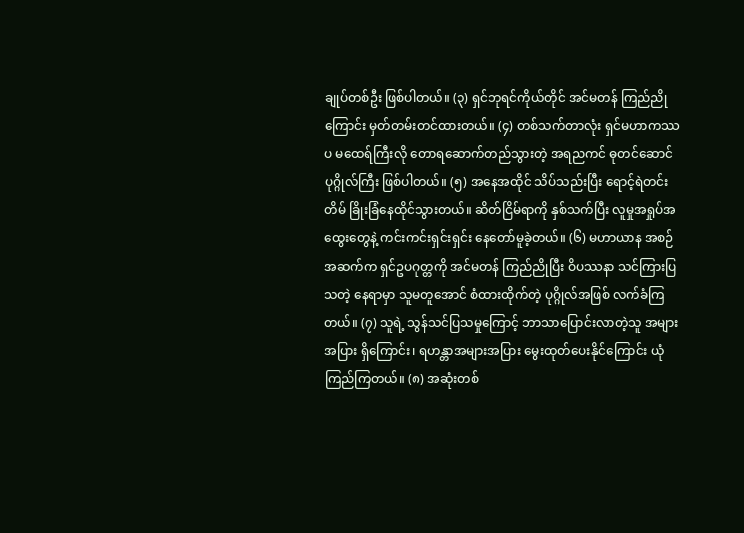ချုပ်တစ်ဦး ဖြစ်ပါတယ်။ (၃) ရှင်ဘုရင်ကိုယ်တိုင် အင်မတန် ကြည်ညိုကြောင်း မှတ်တမ်းတင်ထားတယ်။ (၄) တစ်သက်တာလုံး ရှင်မဟာကဿပ မထေရ်ကြီးလို တောရဆောက်တည်သွားတဲ့ အရညကင် ဓုတင်ဆောင် ပုဂ္ဂိုလ်ကြီး ဖြစ်ပါတယ်။ (၅) အနေအထိုင် သိပ်သည်းပြီး ရောင့်ရဲတင်းတိမ် ခြိုးခြံနေထိုင်သွားတယ်။ ဆိတ်ငြိမ်ရာကို နှစ်သက်ပြီး လူမှုအရှုပ်အထွေးတွေနဲ့ ကင်းကင်းရှင်းရှင်း နေတော်မူခဲ့တယ်။ (၆) မဟာယာန အစဉ်အဆက်က ရှင်ဥပဂုတ္တကို အင်မတန် ကြည်ညိုပြီး ဝိပဿနာ သင်ကြားပြသတဲ့ နေရာမှာ သူမတူအောင် စံထားထိုက်တဲ့ ပုဂ္ဂိုလ်အဖြစ် လက်ခံကြတယ်။ (၇) သူရဲ့ သွန်သင်ပြသမှုကြောင့် ဘာသာပြောင်းလာတဲ့သူ အများအပြား ရှိကြောင်း၊ ရဟန္တာအများအပြား မွေးထုတ်ပေးနိုင်ကြောင်း ယုံကြည်ကြတယ်။ (၈) အဆုံးတစ်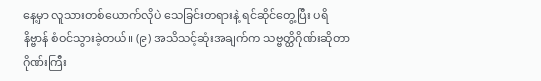နေ့မှာ လူသားတစ်ယောက်လိုပဲ သေခြင်းတရားနဲ့ ရင်ဆိုင်တွေ့ပြီး ပရိနိဗ္ဗာန် စံဝင်သွားခဲ့တယ်။ (၉) အသိသင့်ဆုံးအချက်က သဗ္ဗတ္ထိဂိုဏ်းဆိုတာ ဂိုဏ်းကြီး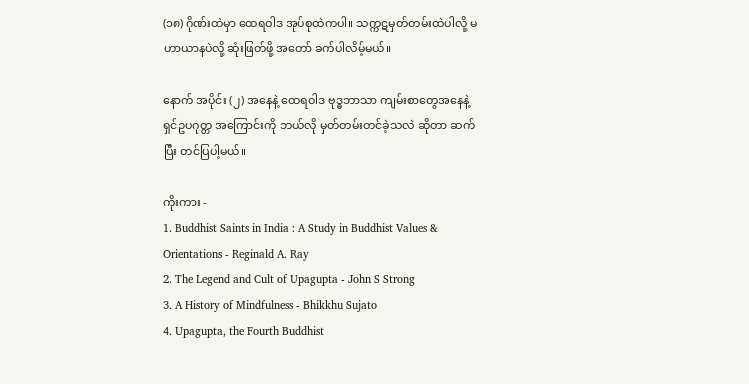(၁၈) ဂိုဏ်းထဲမှာ ထေရဝါဒ အုပ်စုထဲကပါ။ သက္ကဋမှတ်တမ်းထဲပါလို့ မဟာယာနပဲလို့ ဆုံးဖြတ်ဖို့ အတော် ခက်ပါလိမ့်မယ်။

နောက် အပိုင်း (၂) အနေနဲ့ ထေရဝါဒ ဗုဒ္ဓဘာသာ ကျမ်းစာတွေအနေနဲ့ ရှင်ဥပဂုတ္တ အကြောင်းကို ဘယ်လို မှတ်တမ်းတင်ခဲ့သလဲ ဆိုတာ ဆက်ပြီး တင်ပြပါ့မယ်။

ကိုးကား -
1. Buddhist Saints in India : A Study in Buddhist Values & Orientations - Reginald A. Ray
2. The Legend and Cult of Upagupta - John S Strong
3. A History of Mindfulness - Bhikkhu Sujato
4. Upagupta, the Fourth Buddhist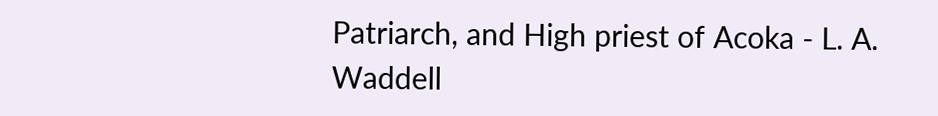Patriarch, and High priest of Acoka - L. A. Waddell